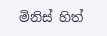මිනිස් හිත්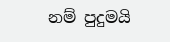නම් පුදුමයි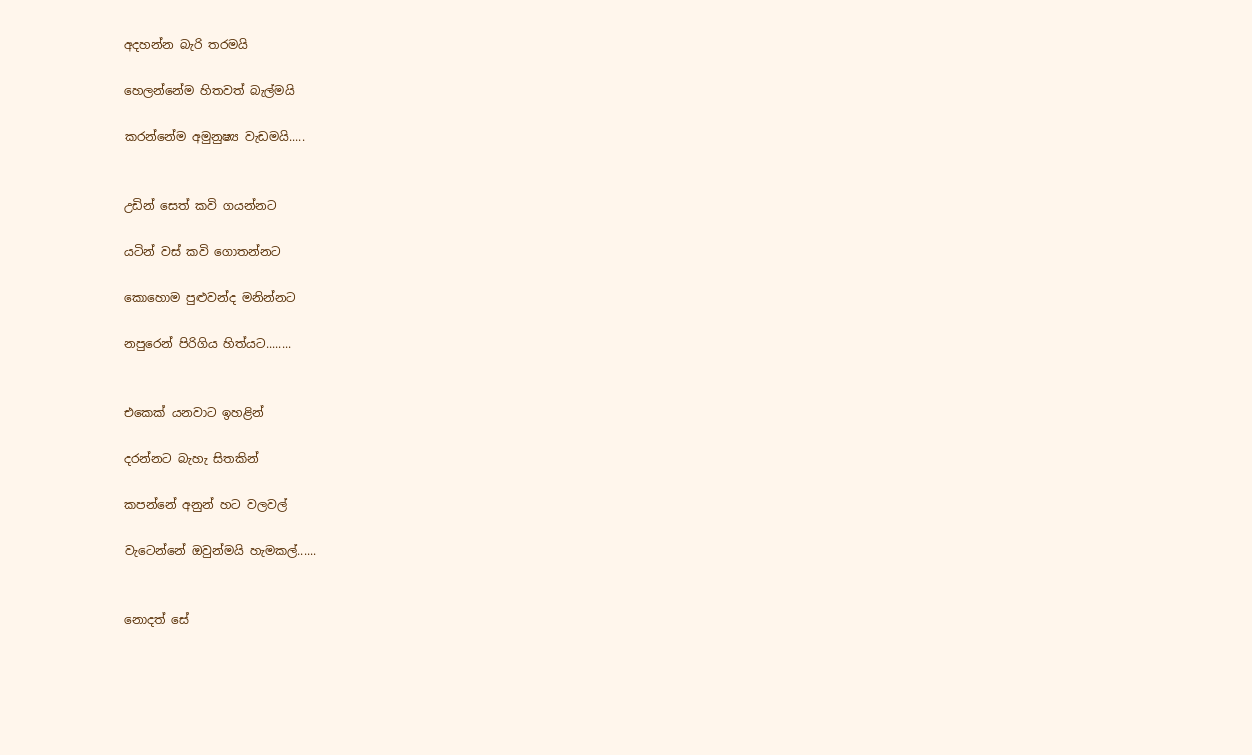අදහන්න බැරි තරමයි

හෙලන්නේම හිතවත් බැල්මයි

කරන්නේම අමුනුෂ්‍ය වැඩමයි.....


උඩින් සෙත් කවි ගයන්නට

යටින් වස් කවි ගොතන්නට

කොහොම පුළුවන්ද මනින්නට

නපුරෙන් පිරිගිය හිත්යට........


එකෙක් යනවාට ඉහළින්

දරන්නට බැහැ සිතකින්

කපන්නේ අනුන් හට වලවල්

වැටෙන්නේ ඔවුන්මයි හැමකල්......


නොදත් සේ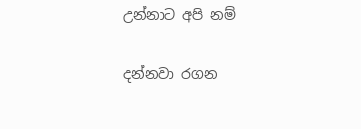උන්නාට අපි නම්

දන්නවා රගන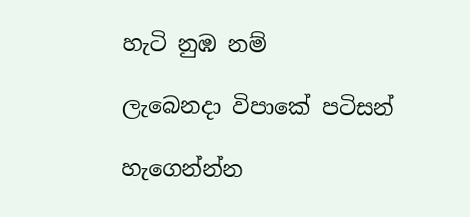හැටි නුඹ නම්

ලැබෙනදා විපාකේ පටිසන්

හැගෙන්න්න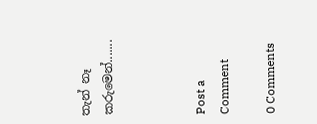තැන් නෑ කරුමෙන්.......



Post a Comment

0 Comments